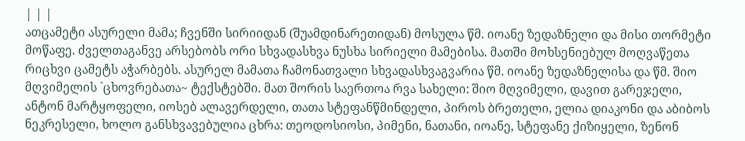| | |
ათცამეტი ასურელი მამა; ჩვენში სირიიდან (შუამდინარეთიდან) მოსულა წმ. იოანე ზედაზნელი და მისი თორმეტი მოწაფე. ძველთაგანვე არსებობს ორი სხვადასხვა ნუსხა სირიელი მამებისა. მათში მოხსენიებულ მოღვაწეთა რიცხვი ცამეტს აჭარბებს. ასურელ მამათა ჩამონათვალი სხვადასხვაგვარია წმ. იოანე ზედაზნელისა და წმ. შიო მღვიმელის `ცხოვრებათა~ ტექსტებში. მათ შორის საერთოა რვა სახელი: შიო მღვიმელი, დავით გარეჯელი, ანტონ მარტყოფელი, იოსებ ალავერდელი, თათა სტეფანწმინდელი, პიროს ბრეთელი, ელია დიაკონი და აბიბოს ნეკრესელი, ხოლო განსხვავებულია ცხრა: თეოდოსიოსი, პიმენი, ნათანი, იოანე, სტეფანე ქიზიყელი, ზენონ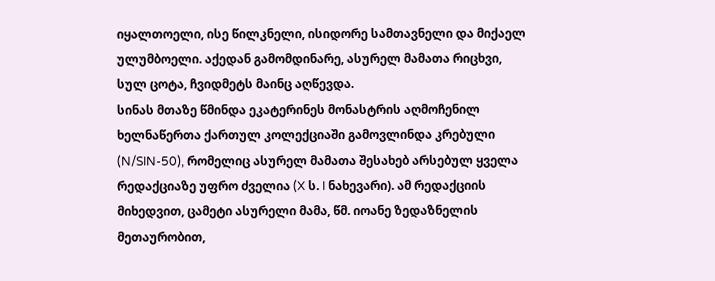იყალთოელი, ისე წილკნელი, ისიდორე სამთავნელი და მიქაელ ულუმბოელი. აქედან გამომდინარე, ასურელ მამათა რიცხვი, სულ ცოტა, ჩვიდმეტს მაინც აღწევდა.
სინას მთაზე წმინდა ეკატერინეს მონასტრის აღმოჩენილ ხელნაწერთა ქართულ კოლექციაში გამოვლინდა კრებული (N/SIN-50), რომელიც ასურელ მამათა შესახებ არსებულ ყველა რედაქციაზე უფრო ძველია (X ს. I ნახევარი). ამ რედაქციის მიხედვით, ცამეტი ასურელი მამა, წმ. იოანე ზედაზნელის მეთაურობით,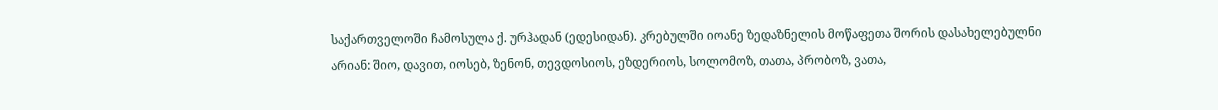საქართველოში ჩამოსულა ქ. ურჰადან (ედესიდან). კრებულში იოანე ზედაზნელის მოწაფეთა შორის დასახელებულნი არიან: შიო, დავით, იოსებ, ზენონ, თევდოსიოს, ეზდერიოს, სოლომოზ, თათა, პრობოზ, ვათა,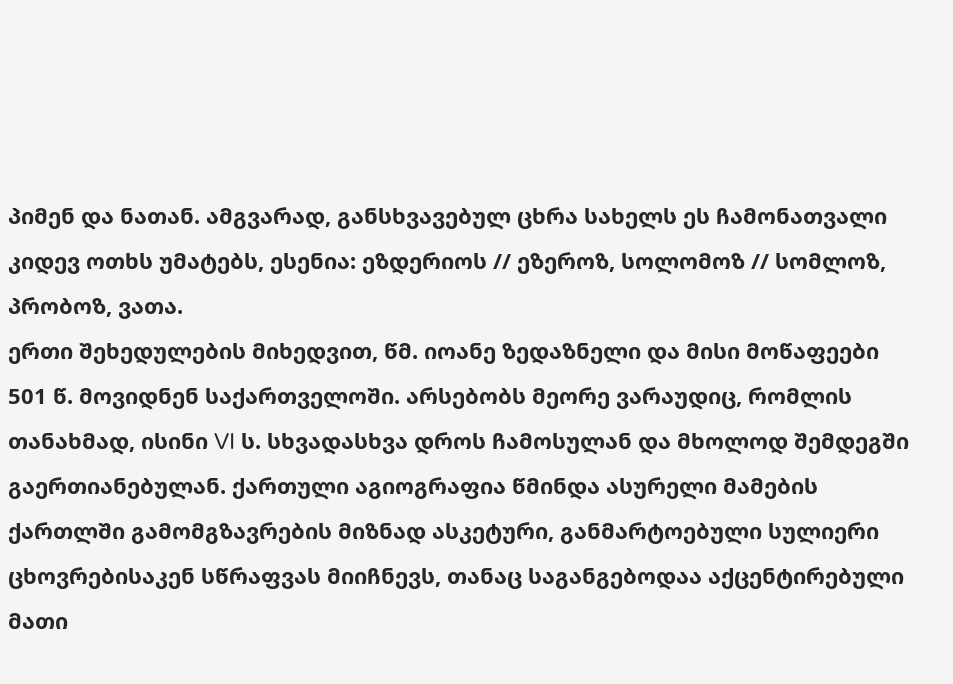პიმენ და ნათან. ამგვარად, განსხვავებულ ცხრა სახელს ეს ჩამონათვალი კიდევ ოთხს უმატებს, ესენია: ეზდერიოს // ეზეროზ, სოლომოზ // სომლოზ, პრობოზ, ვათა.
ერთი შეხედულების მიხედვით, წმ. იოანე ზედაზნელი და მისი მოწაფეები 501 წ. მოვიდნენ საქართველოში. არსებობს მეორე ვარაუდიც, რომლის თანახმად, ისინი VI ს. სხვადასხვა დროს ჩამოსულან და მხოლოდ შემდეგში გაერთიანებულან. ქართული აგიოგრაფია წმინდა ასურელი მამების ქართლში გამომგზავრების მიზნად ასკეტური, განმარტოებული სულიერი ცხოვრებისაკენ სწრაფვას მიიჩნევს, თანაც საგანგებოდაა აქცენტირებული მათი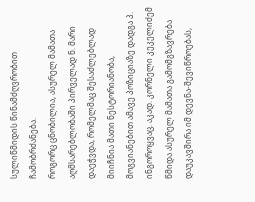სულიწმიდის წინამძღვრობით ჩამობრძანება.
როგორც ცნობილია, ასურელ მამათა აღმსარებლობაში პირველად ნ. მარი დაეჭვდა, რომელმაც შესაძლებლად მიიჩნია მათი ნესტორიანობა, მოგვიანებით ამავე პოზიციაზე დადგა პ. ინგოროყვაც. აკად. კორნელი კეკელიძემ წმიდა ასურელ მამათა გამომგზავრება დაუკავშირა იმ დევნა-შევიწროებას,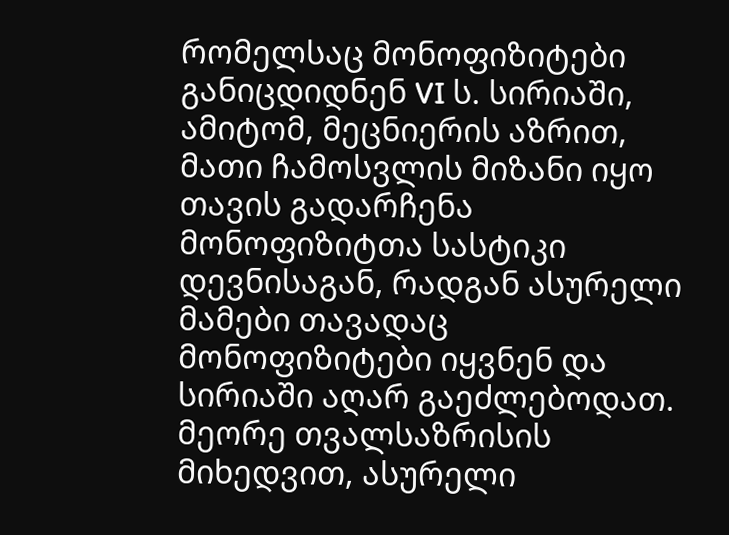რომელსაც მონოფიზიტები განიცდიდნენ VI ს. სირიაში, ამიტომ, მეცნიერის აზრით, მათი ჩამოსვლის მიზანი იყო თავის გადარჩენა მონოფიზიტთა სასტიკი დევნისაგან, რადგან ასურელი მამები თავადაც მონოფიზიტები იყვნენ და სირიაში აღარ გაეძლებოდათ. მეორე თვალსაზრისის მიხედვით, ასურელი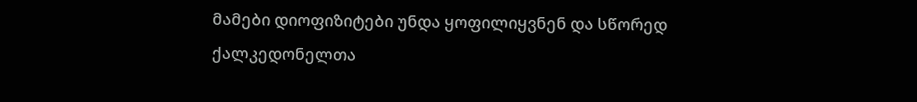მამები დიოფიზიტები უნდა ყოფილიყვნენ და სწორედ ქალკედონელთა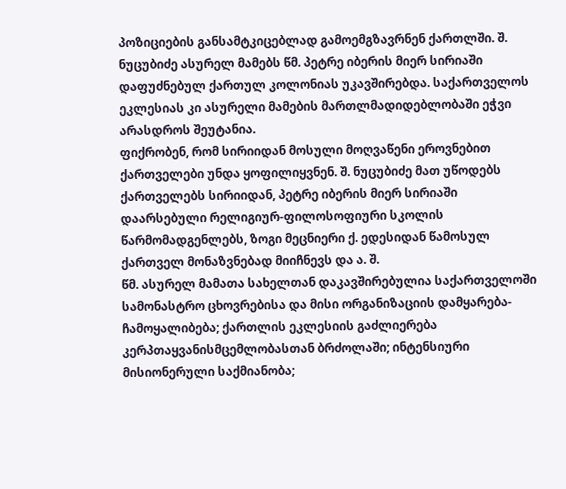პოზიციების განსამტკიცებლად გამოემგზავრნენ ქართლში. შ. ნუცუბიძე ასურელ მამებს წმ. პეტრე იბერის მიერ სირიაში დაფუძნებულ ქართულ კოლონიას უკავშირებდა. საქართველოს ეკლესიას კი ასურელი მამების მართლმადიდებლობაში ეჭვი არასდროს შეუტანია.
ფიქრობენ, რომ სირიიდან მოსული მოღვაწენი ეროვნებით ქართველები უნდა ყოფილიყვნენ. შ. ნუცუბიძე მათ უწოდებს ქართველებს სირიიდან, პეტრე იბერის მიერ სირიაში დაარსებული რელიგიურ-ფილოსოფიური სკოლის წარმომადგენლებს, ზოგი მეცნიერი ქ. ედესიდან წამოსულ ქართველ მონაზვნებად მიიჩნევს და ა. შ.
წმ. ასურელ მამათა სახელთან დაკავშირებულია საქართველოში სამონასტრო ცხოვრებისა და მისი ორგანიზაციის დამყარება-ჩამოყალიბება; ქართლის ეკლესიის გაძლიერება კერპთაყვანისმცემლობასთან ბრძოლაში; ინტენსიური მისიონერული საქმიანობა;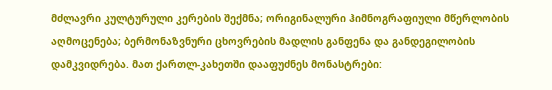მძლავრი კულტურული კერების შექმნა; ორიგინალური ჰიმნოგრაფიული მწერლობის აღმოცენება; ბერმონაზვნური ცხოვრების მადლის განფენა და განდეგილობის დამკვიდრება. მათ ქართლ-კახეთში დააფუძნეს მონასტრები: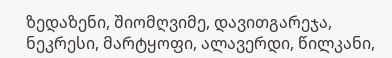ზედაზენი, შიომღვიმე, დავითგარეჯა, ნეკრესი, მარტყოფი, ალავერდი, წილკანი,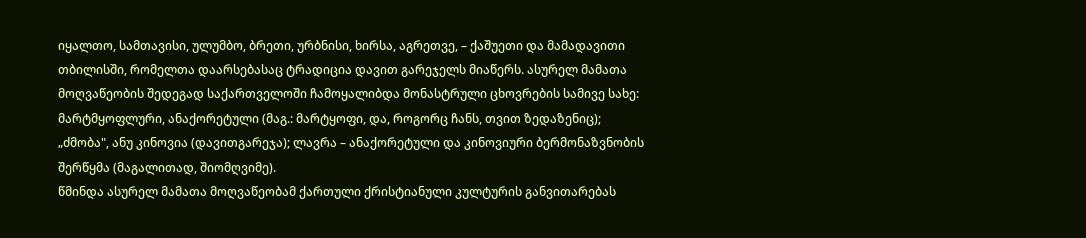იყალთო, სამთავისი, ულუმბო, ბრეთი, ურბნისი, ხირსა, აგრეთვე, – ქაშუეთი და მამადავითი თბილისში, რომელთა დაარსებასაც ტრადიცია დავით გარეჯელს მიაწერს. ასურელ მამათა მოღვაწეობის შედეგად საქართველოში ჩამოყალიბდა მონასტრული ცხოვრების სამივე სახე: მარტმყოფლური, ანაქორეტული (მაგ.: მარტყოფი, და, როგორც ჩანს, თვით ზედაზენიც); „ძმობა", ანუ კინოვია (დავითგარეჯა); ლავრა – ანაქორეტული და კინოვიური ბერმონაზვნობის შერწყმა (მაგალითად, შიომღვიმე).
წმინდა ასურელ მამათა მოღვაწეობამ ქართული ქრისტიანული კულტურის განვითარებას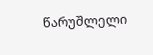წარუშლელი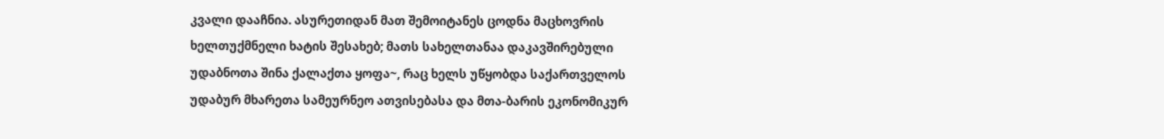კვალი დააჩნია. ასურეთიდან მათ შემოიტანეს ცოდნა მაცხოვრის ხელთუქმნელი ხატის შესახებ; მათს სახელთანაა დაკავშირებული უდაბნოთა შინა ქალაქთა ყოფა~, რაც ხელს უწყობდა საქართველოს უდაბურ მხარეთა სამეურნეო ათვისებასა და მთა-ბარის ეკონომიკურ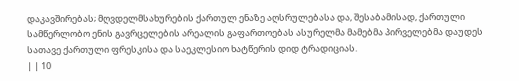დაკავშირებას; მღვდელმსახურების ქართულ ენაზე აღსრულებასა და, შესაბამისად, ქართული სამწერლობო ენის გავრცელების არეალის გაფართოებას ასურელმა მამებმა პირველებმა დაუდეს სათავე ქართული ფრესკისა და საეკლესიო ხატწერის დიდ ტრადიციას.
| | 10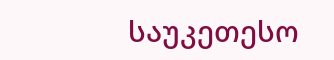საუკეთესო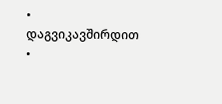• დაგვიკავშირდით •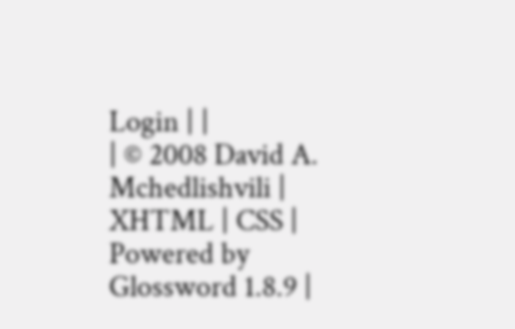Login | |
| © 2008 David A. Mchedlishvili | XHTML | CSS | Powered by Glossword 1.8.9 |